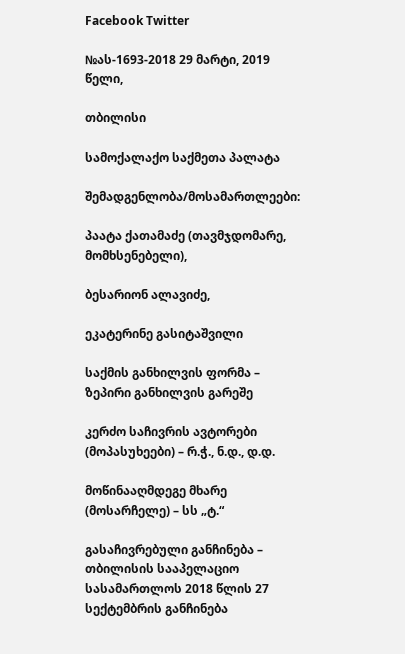Facebook Twitter

№ას-1693-2018 29 მარტი, 2019 წელი,

თბილისი

სამოქალაქო საქმეთა პალატა

შემადგენლობა/მოსამართლეები:

პაატა ქათამაძე (თავმჯდომარე, მომხსენებელი),

ბესარიონ ალავიძე,

ეკატერინე გასიტაშვილი

საქმის განხილვის ფორმა – ზეპირი განხილვის გარეშე

კერძო საჩივრის ავტორები (მოპასუხეები) – რ.ჭ., ნ.დ., დ.დ.

მოწინააღმდეგე მხარე (მოსარჩელე) – სს „ტ.“

გასაჩივრებული განჩინება – თბილისის სააპელაციო სასამართლოს 2018 წლის 27 სექტემბრის განჩინება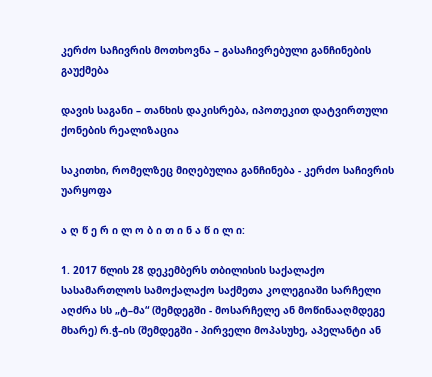კერძო საჩივრის მოთხოვნა – გასაჩივრებული განჩინების გაუქმება

დავის საგანი – თანხის დაკისრება, იპოთეკით დატვირთული ქონების რეალიზაცია

საკითხი, რომელზეც მიღებულია განჩინება - კერძო საჩივრის უარყოფა

ა ღ წ ე რ ი ლ ო ბ ი თ ი ნ ა წ ი ლ ი:

1. 2017 წლის 28 დეკემბერს თბილისის საქალაქო სასამართლოს სამოქალაქო საქმეთა კოლეგიაში სარჩელი აღძრა სს „ტ–მა“ (შემდეგში - მოსარჩელე ან მოწინააღმდეგე მხარე) რ.ჭ–ის (შემდეგში - პირველი მოპასუხე, აპელანტი ან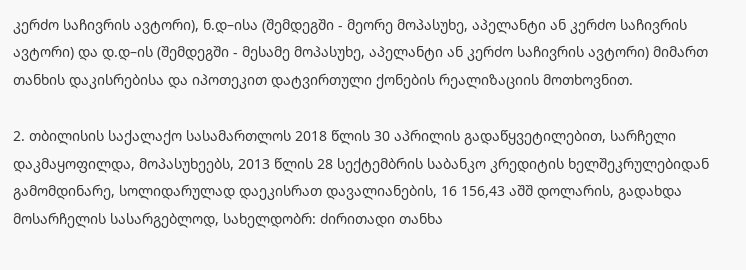კერძო საჩივრის ავტორი), ნ.დ–ისა (შემდეგში - მეორე მოპასუხე, აპელანტი ან კერძო საჩივრის ავტორი) და დ.დ–ის (შემდეგში - მესამე მოპასუხე, აპელანტი ან კერძო საჩივრის ავტორი) მიმართ თანხის დაკისრებისა და იპოთეკით დატვირთული ქონების რეალიზაციის მოთხოვნით.

2. თბილისის საქალაქო სასამართლოს 2018 წლის 30 აპრილის გადაწყვეტილებით, სარჩელი დაკმაყოფილდა, მოპასუხეებს, 2013 წლის 28 სექტემბრის საბანკო კრედიტის ხელშეკრულებიდან გამომდინარე, სოლიდარულად დაეკისრათ დავალიანების, 16 156,43 აშშ დოლარის, გადახდა მოსარჩელის სასარგებლოდ, სახელდობრ: ძირითადი თანხა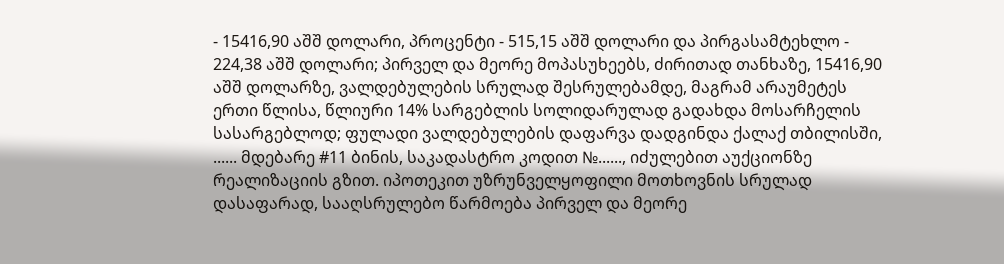- 15416,90 აშშ დოლარი, პროცენტი - 515,15 აშშ დოლარი და პირგასამტეხლო - 224,38 აშშ დოლარი; პირველ და მეორე მოპასუხეებს, ძირითად თანხაზე, 15416,90 აშშ დოლარზე, ვალდებულების სრულად შესრულებამდე, მაგრამ არაუმეტეს ერთი წლისა, წლიური 14% სარგებლის სოლიდარულად გადახდა მოსარჩელის სასარგებლოდ; ფულადი ვალდებულების დაფარვა დადგინდა ქალაქ თბილისში, ...... მდებარე #11 ბინის, საკადასტრო კოდით №......, იძულებით აუქციონზე რეალიზაციის გზით. იპოთეკით უზრუნველყოფილი მოთხოვნის სრულად დასაფარად, სააღსრულებო წარმოება პირველ და მეორე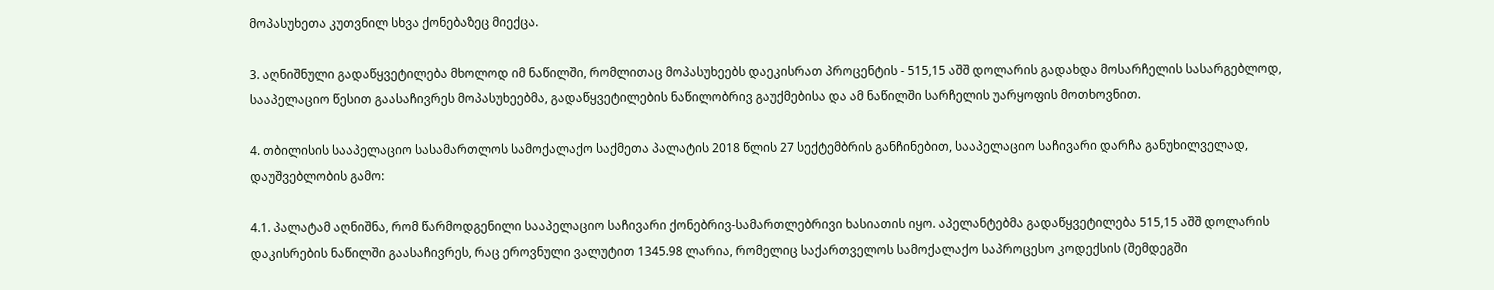მოპასუხეთა კუთვნილ სხვა ქონებაზეც მიექცა.

3. აღნიშნული გადაწყვეტილება მხოლოდ იმ ნაწილში, რომლითაც მოპასუხეებს დაეკისრათ პროცენტის - 515,15 აშშ დოლარის გადახდა მოსარჩელის სასარგებლოდ, სააპელაციო წესით გაასაჩივრეს მოპასუხეებმა, გადაწყვეტილების ნაწილობრივ გაუქმებისა და ამ ნაწილში სარჩელის უარყოფის მოთხოვნით.

4. თბილისის სააპელაციო სასამართლოს სამოქალაქო საქმეთა პალატის 2018 წლის 27 სექტემბრის განჩინებით, სააპელაციო საჩივარი დარჩა განუხილველად, დაუშვებლობის გამო:

4.1. პალატამ აღნიშნა, რომ წარმოდგენილი სააპელაციო საჩივარი ქონებრივ-სამართლებრივი ხასიათის იყო. აპელანტებმა გადაწყვეტილება 515,15 აშშ დოლარის დაკისრების ნაწილში გაასაჩივრეს, რაც ეროვნული ვალუტით 1345.98 ლარია, რომელიც საქართველოს სამოქალაქო საპროცესო კოდექსის (შემდეგში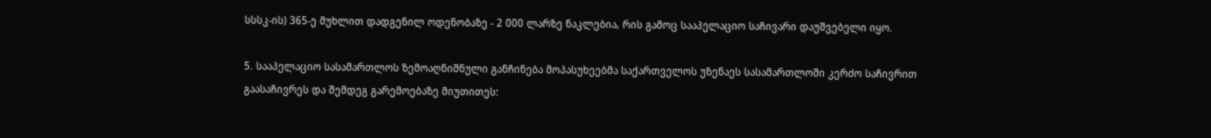სსსკ-ის) 365-ე მუხლით დადგენილ ოდენობაზე - 2 000 ლარზე ნაკლებია, რის გამოც სააპელაციო საჩივარი დაუშვებელი იყო.

5. სააპელაციო სასამართლოს ზემოაღნიშნული განჩინება მოპასუხეებმა საქართველოს უზენაეს სასამართლოში კერძო საჩივრით გაასაჩივრეს და შემდეგ გარემოებაზე მიუთითეს: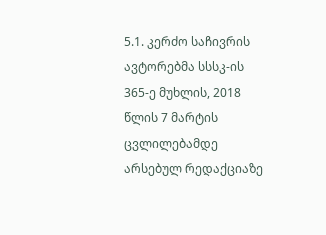5.1. კერძო საჩივრის ავტორებმა სსსკ-ის 365-ე მუხლის, 2018 წლის 7 მარტის ცვლილებამდე არსებულ რედაქციაზე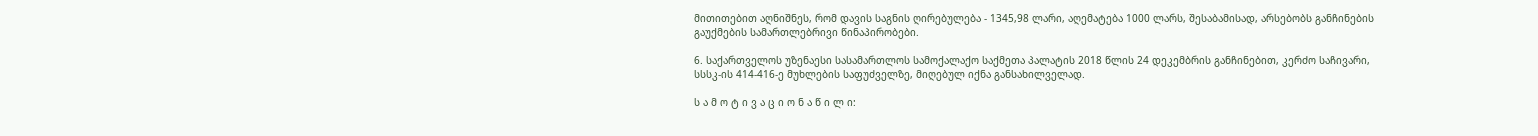მითითებით აღნიშნეს, რომ დავის საგნის ღირებულება - 1345,98 ლარი, აღემატება 1000 ლარს, შესაბამისად, არსებობს განჩინების გაუქმების სამართლებრივი წინაპირობები.

6. საქართველოს უზენაესი სასამართლოს სამოქალაქო საქმეთა პალატის 2018 წლის 24 დეკემბრის განჩინებით, კერძო საჩივარი, სსსკ-ის 414-416-ე მუხლების საფუძველზე, მიღებულ იქნა განსახილველად.

ს ა მ ო ტ ი ვ ა ც ი ო ნ ა წ ი ლ ი: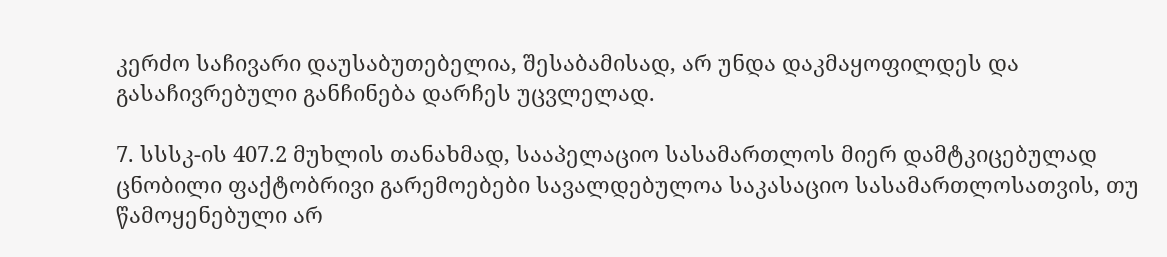კერძო საჩივარი დაუსაბუთებელია, შესაბამისად, არ უნდა დაკმაყოფილდეს და გასაჩივრებული განჩინება დარჩეს უცვლელად.

7. სსსკ-ის 407.2 მუხლის თანახმად, სააპელაციო სასამართლოს მიერ დამტკიცებულად ცნობილი ფაქტობრივი გარემოებები სავალდებულოა საკასაციო სასამართლოსათვის, თუ წამოყენებული არ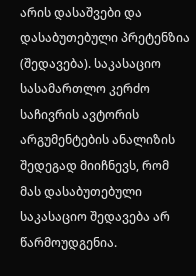არის დასაშვები და დასაბუთებული პრეტენზია (შედავება). საკასაციო სასამართლო კერძო საჩივრის ავტორის არგუმენტების ანალიზის შედეგად მიიჩნევს, რომ მას დასაბუთებული საკასაციო შედავება არ წარმოუდგენია.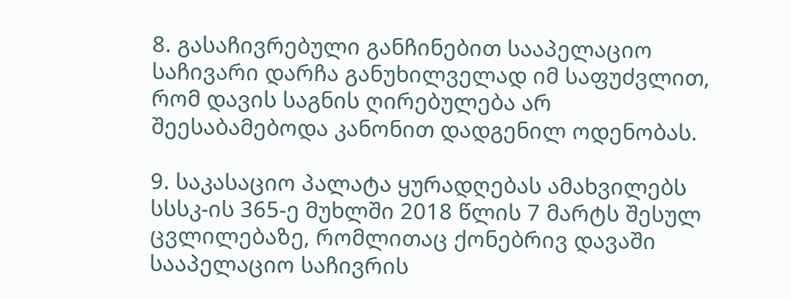8. გასაჩივრებული განჩინებით სააპელაციო საჩივარი დარჩა განუხილველად იმ საფუძვლით, რომ დავის საგნის ღირებულება არ შეესაბამებოდა კანონით დადგენილ ოდენობას.

9. საკასაციო პალატა ყურადღებას ამახვილებს სსსკ-ის 365-ე მუხლში 2018 წლის 7 მარტს შესულ ცვლილებაზე, რომლითაც ქონებრივ დავაში სააპელაციო საჩივრის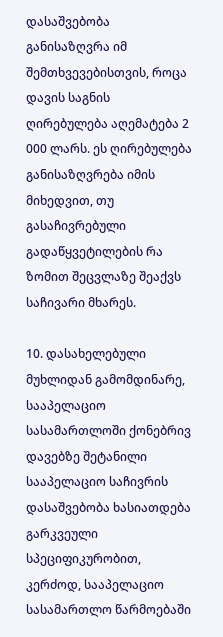დასაშვებობა განისაზღვრა იმ შემთხვევებისთვის, როცა დავის საგნის ღირებულება აღემატება 2 000 ლარს. ეს ღირებულება განისაზღვრება იმის მიხედვით, თუ გასაჩივრებული გადაწყვეტილების რა ზომით შეცვლაზე შეაქვს საჩივარი მხარეს.

10. დასახელებული მუხლიდან გამომდინარე, სააპელაციო სასამართლოში ქონებრივ დავებზე შეტანილი სააპელაციო საჩივრის დასაშვებობა ხასიათდება გარკვეული სპეციფიკურობით, კერძოდ, სააპელაციო სასამართლო წარმოებაში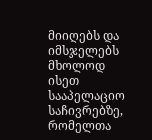მიიღებს და იმსჯელებს მხოლოდ ისეთ სააპელაციო საჩივრებზე, რომელთა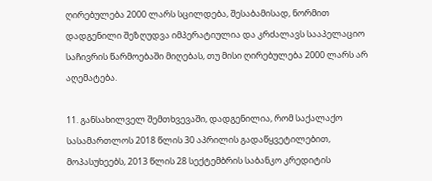ღირებულება 2000 ლარს სცილდება, შესაბამისად, ნორმით დადგენილი შეზღუდვა იმპერატიულია და კრძალავს სააპელაციო საჩივრის წარმოებაში მიღებას, თუ მისი ღირებულება 2000 ლარს არ აღემატება.

11. განსახილველ შემთხვევაში, დადგენილია, რომ საქალაქო სასამართლოს 2018 წლის 30 აპრილის გადაწყვეტილებით, მოპასუხეებს, 2013 წლის 28 სექტემბრის საბანკო კრედიტის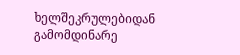ხელშეკრულებიდან გამომდინარე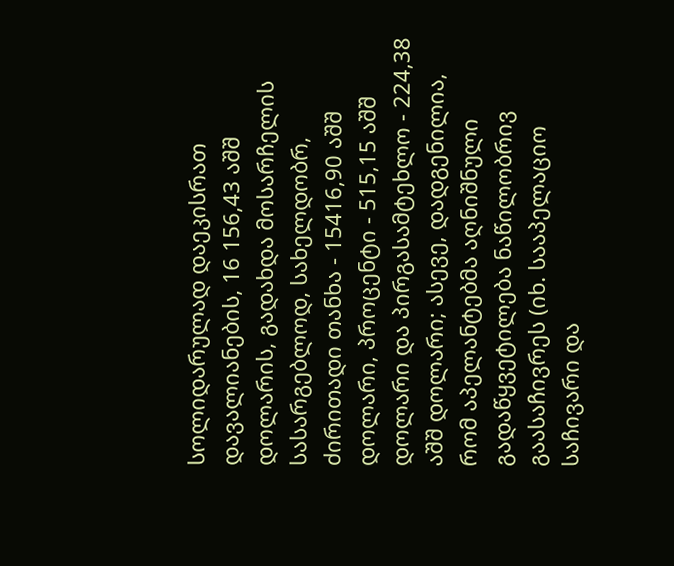სოლიდარულად დაეკისრათ დავალიანების, 16 156,43 აშშ დოლარის, გადახდა მოსარჩელის სასარგებლოდ, სახელდობრ, ძირითადი თანხა - 15416,90 აშშ დოლარი, პროცენტი - 515,15 აშშ დოლარი და პირგასამტეხლო - 224,38 აშშ დოლარი; ასევე, დადგენილია, რომ აპელანტებმა აღნიშნული გადაწყვეტილება ნაწილობრივ გაასაჩივრეს (იხ. სააპელაციო საჩივარი და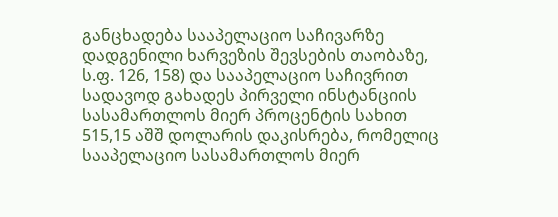განცხადება სააპელაციო საჩივარზე დადგენილი ხარვეზის შევსების თაობაზე, ს.ფ. 126, 158) და სააპელაციო საჩივრით სადავოდ გახადეს პირველი ინსტანციის სასამართლოს მიერ პროცენტის სახით 515,15 აშშ დოლარის დაკისრება, რომელიც სააპელაციო სასამართლოს მიერ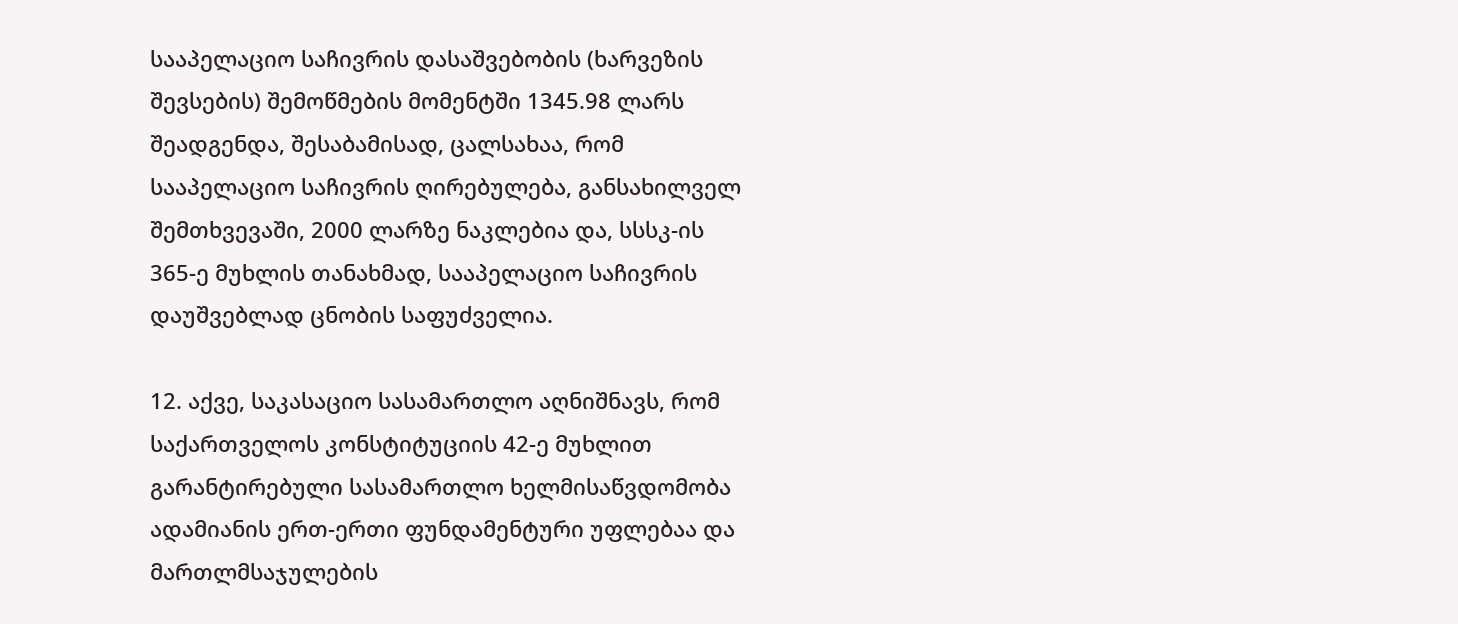სააპელაციო საჩივრის დასაშვებობის (ხარვეზის შევსების) შემოწმების მომენტში 1345.98 ლარს შეადგენდა, შესაბამისად, ცალსახაა, რომ სააპელაციო საჩივრის ღირებულება, განსახილველ შემთხვევაში, 2000 ლარზე ნაკლებია და, სსსკ-ის 365-ე მუხლის თანახმად, სააპელაციო საჩივრის დაუშვებლად ცნობის საფუძველია.

12. აქვე, საკასაციო სასამართლო აღნიშნავს, რომ საქართველოს კონსტიტუციის 42-ე მუხლით გარანტირებული სასამართლო ხელმისაწვდომობა ადამიანის ერთ-ერთი ფუნდამენტური უფლებაა და მართლმსაჯულების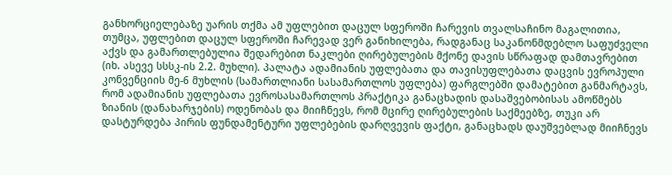განხორციელებაზე უარის თქმა ამ უფლებით დაცულ სფეროში ჩარევის თვალსაჩინო მაგალითია, თუმცა, უფლებით დაცულ სფეროში ჩარევად ვერ განიხილება, რადგანაც საკანონმდებლო საფუძველი აქვს და გამართლებულია შედარებით ნაკლები ღირებულების მქონე დავის სწრაფად დამთავრებით (იხ. ასევე სსსკ-ის 2.2. მუხლი). პალატა ადამიანის უფლებათა და თავისუფლებათა დაცვის ევროპული კონვენციის მე-6 მუხლის (სამართლიანი სასამართლოს უფლება) ფარგლებში დამატებით განმარტავს, რომ ადამიანის უფლებათა ევროსასამართლოს პრაქტიკა განაცხადის დასაშვებობისას ამოწმებს ზიანის (დანახარჯების) ოდენობას და მიიჩნევს, რომ მცირე ღირებულების საქმეებზე, თუკი არ დასტურდება პირის ფუნდამენტური უფლებების დარღვევის ფაქტი, განაცხადს დაუშვებლად მიიჩნევს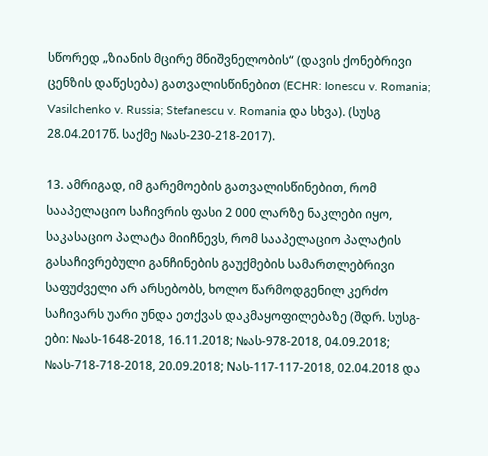სწორედ „ზიანის მცირე მნიშვნელობის“ (დავის ქონებრივი ცენზის დაწესება) გათვალისწინებით (ECHR: Ionescu v. Romania; Vasilchenko v. Russia; Stefanescu v. Romania და სხვა). (სუსგ 28.04.2017წ. საქმე №ას-230-218-2017).

13. ამრიგად, იმ გარემოების გათვალისწინებით, რომ სააპელაციო საჩივრის ფასი 2 000 ლარზე ნაკლები იყო, საკასაციო პალატა მიიჩნევს, რომ სააპელაციო პალატის გასაჩივრებული განჩინების გაუქმების სამართლებრივი საფუძველი არ არსებობს, ხოლო წარმოდგენილ კერძო საჩივარს უარი უნდა ეთქვას დაკმაყოფილებაზე (შდრ. სუსგ-ები: №ას-1648-2018, 16.11.2018; №ას-978-2018, 04.09.2018; №ას-718-718-2018, 20.09.2018; Nას-117-117-2018, 02.04.2018 და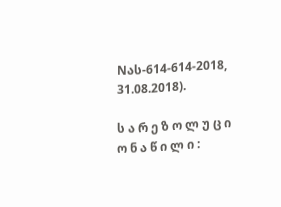Nას-614-614-2018, 31.08.2018).

ს ა რ ე ზ ო ლ უ ც ი ო ნ ა წ ი ლ ი :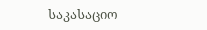საკასაციო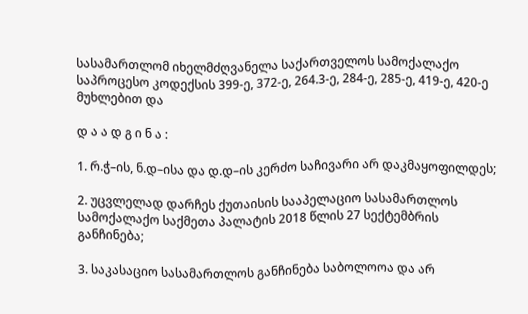სასამართლომ იხელმძღვანელა საქართველოს სამოქალაქო საპროცესო კოდექსის 399-ე, 372-ე, 264.3-ე, 284-ე, 285-ე, 419-ე, 420-ე მუხლებით და

დ ა ა დ გ ი ნ ა :

1. რ.ჭ–ის, ნ.დ–ისა და დ.დ–ის კერძო საჩივარი არ დაკმაყოფილდეს;

2. უცვლელად დარჩეს ქუთაისის სააპელაციო სასამართლოს სამოქალაქო საქმეთა პალატის 2018 წლის 27 სექტემბრის განჩინება;

3. საკასაციო სასამართლოს განჩინება საბოლოოა და არ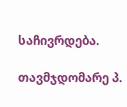საჩივრდება.

თავმჯდომარე პ.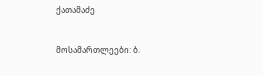ქათამაძე

მოსამართლეები: ბ.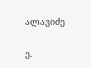ალავიძე

ე.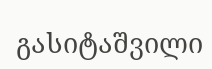გასიტაშვილი